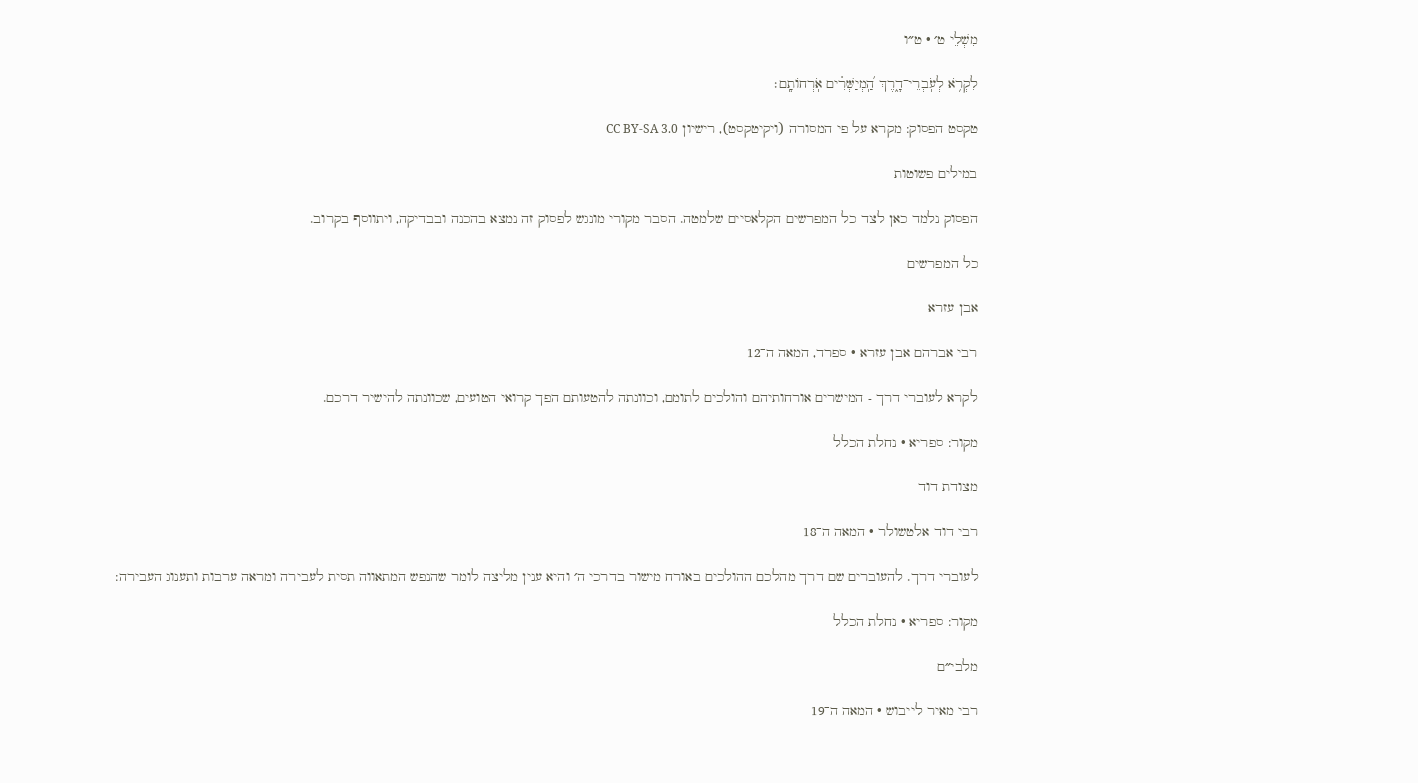מִשְׁלֵי ט׳ · ט״ו

לִקְרֹ֥א לְעֹֽבְרֵי־דָ֑רֶךְ הַֽ֝מְיַשְּׁרִ֗ים אֹֽרְחוֹתָֽם׃

טקסט הפסוק: מקרא על פי המסורה (ויקיטקסט), רישיון CC BY-SA 3.0

במילים פשוטות

הפסוק נלמד כאן לצד כל המפרשים הקלאסיים שלמטה. הסבר מקורי מונגש לפסוק זה נמצא בהכנה ובבדיקה, ויתווסף בקרוב.

כל המפרשים

אבן עזרא

רבי אברהם אבן עזרא · ספרד, המאה ה־12

לקרא לעוברי דרך - המישרים אורחותיהם והולכים לתומם, וכוונתה להטעותם הפך קרואי הטועים, שכוונתה להישיר דרכם.

מקור: ספריא · נחלת הכלל

מצודת דוד

רבי דוד אלטשולר · המאה ה־18

לעוברי דרך. להעוברים שם דרך מהלכם ההולכים באורח מישור בדרכי ה׳ והיא ענין מליצה לומר שהנפש המתאווה תסית לעבירה ומראה ערבות ותענוג העבירה:

מקור: ספריא · נחלת הכלל

מלבי״ם

רבי מאיר לייבוש · המאה ה־19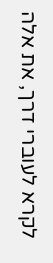לקרא לעוברי דרך, את אלה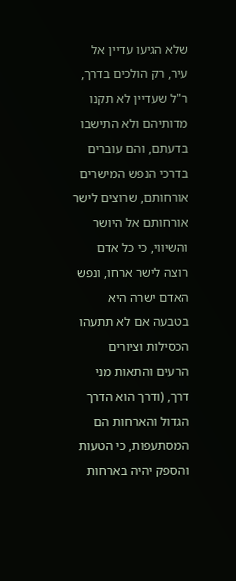שלא הגיעו עדיין אל עיר, רק הולכים בדרך, ר"ל שעדיין לא תקנו מדותיהם ולא התישבו בדעתם, והם עוברים בדרכי הנפש המישרים אורחותם, שרוצים לישר אורחותם אל היושר והשיווי, כי כל אדם רוצה לישר ארחו, ונפש האדם ישרה היא בטבעה אם לא תתעהו הכסילות וציורים הרעים והתאות מני דרך, (ודרך הוא הדרך הגדול והארחות הם המסתעפות, כי הטעות והספק יהיה בארחות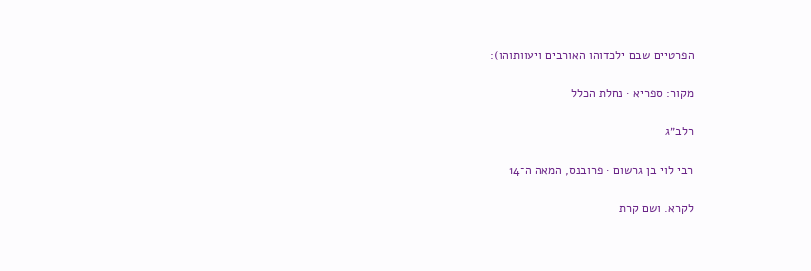הפרטיים שבם ילכדוהו האורבים ויעוותוהו):

מקור: ספריא · נחלת הכלל

רלב״ג

רבי לוי בן גרשום · פרובנס, המאה ה־14

לקרא. ושם קרת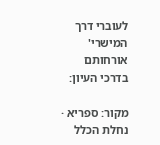לעוברי דרך המישרי' אורחותם בדרכי העיון:

מקור: ספריא · נחלת הכלל